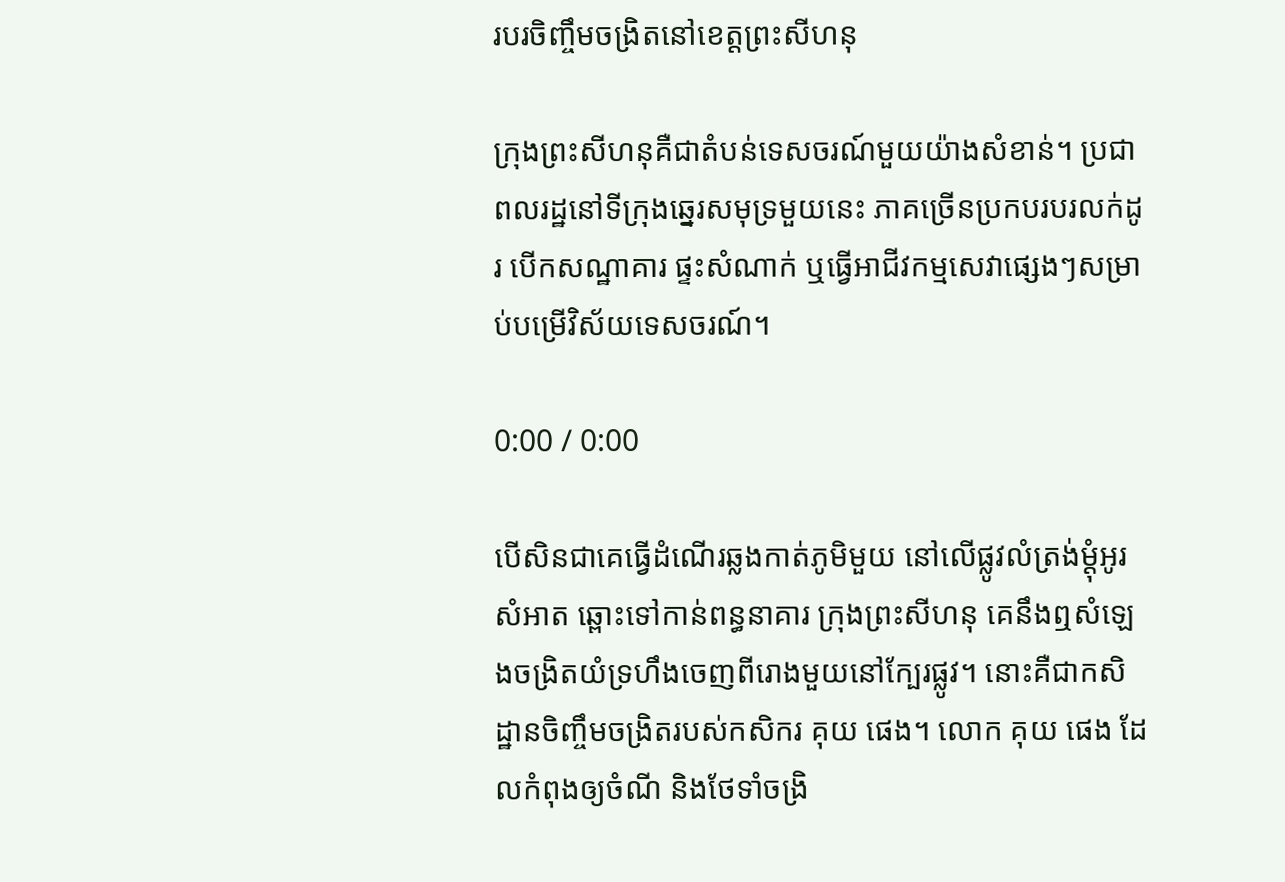របរចិញ្ចឹមចង្រិតនៅខេត្តព្រះសីហនុ

ក្រុងព្រះសីហនុគឺជាតំបន់ទេសចរណ៍មួយយ៉ាងសំខាន់។ ប្រជាពលរដ្ឋនៅទីក្រុងឆ្នេរសមុទ្រមួយនេះ ភាគច្រើនប្រកបរបរលក់ដូរ បើកសណ្ឋាគារ ផ្ទះសំណាក់ ឬធ្វើអាជីវកម្មសេវាផ្សេងៗសម្រាប់បម្រើវិស័យទេសចរណ៍។

0:00 / 0:00

បើសិនជាគេធ្វើដំណើរឆ្លងកាត់ភូមិមួយ នៅលើផ្លូវលំត្រង់ម្ដុំអូរសំអាត ឆ្ពោះទៅកាន់ពន្ធនាគារ ក្រុងព្រះសីហនុ គេនឹងឮសំឡេងចង្រិតយំទ្រហឹងចេញពីរោងមួយនៅក្បែរផ្លូវ។ នោះគឺជាកសិដ្ឋានចិញ្ចឹមចង្រិតរបស់កសិករ គុយ ផេង។ លោក គុយ ផេង ដែលកំពុងឲ្យចំណី និងថែទាំចង្រិ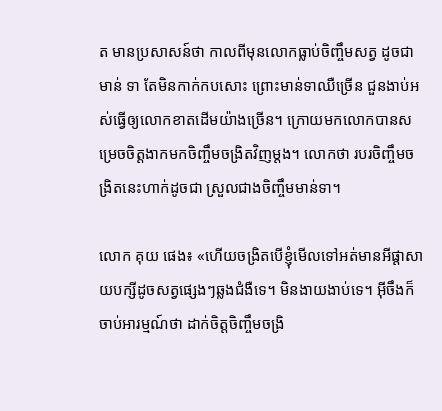ត មានប្រសាសន៍ថា កាលពីមុនលោកធ្លាប់ចិញ្ចឹមសត្វ ដូចជា មាន់ ទា តែមិនកាក់កបសោះ ព្រោះមាន់ទាឈឺច្រើន ជួនងាប់អស់ធ្វើឲ្យលោកខាតដើមយ៉ាងច្រើន។ ក្រោយមកលោកបានសម្រេចចិត្តងាកមកចិញ្ចឹមចង្រិតវិញម្ដង។ លោកថា របរចិញ្ចឹមចង្រិតនេះហាក់ដូចជា ស្រួលជាងចិញ្ចឹមមាន់ទា។

លោក គុយ ផេង៖ «ហើយចង្រិតបើខ្ញុំមើលទៅអត់មានអីផ្ដាសាយបក្សីដូចសត្វផ្សេងៗឆ្លងជំងឺទេ។ មិនងាយងាប់ទេ។ អ៊ីចឹងក៏ចាប់អារម្មណ៍ថា ដាក់ចិត្តចិញ្ចឹមចង្រិ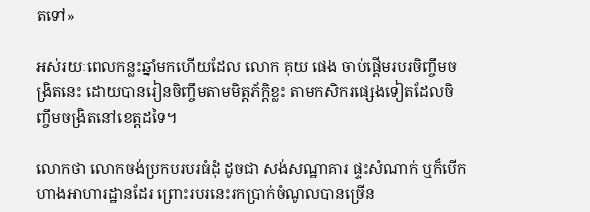តទៅ»

អស់រយៈពេលកន្លះឆ្នាំមកហើយដែល លោក គុយ ផេង ចាប់ផ្ដើមរបរចិញ្ចឹមចង្រិតនេះ ដោយបានរៀនចិញ្ចឹមតាមមិត្តភ័ក្ដិខ្លះ តាមកសិករផ្សេងទៀតដែលចិញ្ចឹមចង្រិតនៅខេត្តដទៃ។

លោកថា លោកចង់ប្រកបរបរធំដុំ ដូចជា សង់សណ្ឋាគារ ផ្ទះសំណាក់ ឬក៏បើកហាងអាហារដ្ឋានដែរ ព្រោះរបរនេះរកប្រាក់ចំណូលបានច្រើន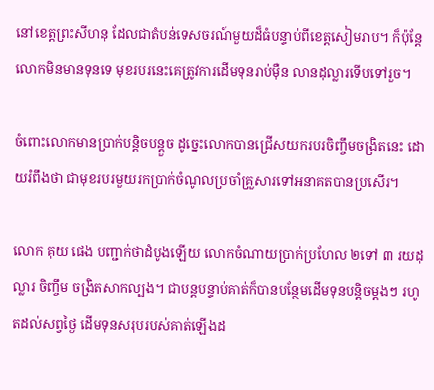នៅខេត្តព្រះសីហនុ ដែលជាតំបន់ទេសចរណ៍មួយដ៏ធំបន្ទាប់ពីខេត្តសៀមរាប។ ក៏ប៉ុន្តែលោកមិនមានទុនទេ មុខរបរនេះគេត្រូវការដើមទុនរាប់ម៉ឺន លានដុល្លារទើបទៅរួច។

ចំពោះលោកមានប្រាក់បន្តិចបន្តួច ដូច្នេះលោកបានជ្រើសយករបរចិញ្ចឹមចង្រិតនេះ ដោយរំពឹងថា ជាមុខរបរមួយរកប្រាក់ចំណូលប្រចាំគ្រួសារទៅអនាគតបានប្រសើរ។

លោក គុយ ផេង បញ្ជាក់ថាដំបូងឡើយ លោកចំណាយប្រាក់ប្រហែល ២ទៅ ៣ រយដុល្លារ ចិញ្ចឹម ចង្រិតសាកល្បង។ ជាបន្តបន្ទាប់គាត់ក៏បានបន្ថែមដើមទុនបន្តិចម្ដងៗ រហូតដល់សព្វថ្ងៃ ដើមទុនសរុបរបស់គាត់ឡើងដ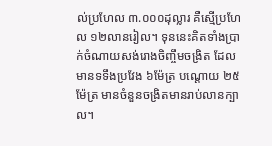ល់ប្រហែល ៣.០០០ដុល្លារ គឺស្មើប្រហែល ១២លានរៀល។ ទុននេះគិតទាំងប្រាក់ចំណាយសង់រោងចិញ្ចឹមចង្រិត ដែលមានទទឹងប្រវែង ៦ម៉ែត្រ បណ្ដោយ ២៥ម៉ែត្រ មានចំនួនចង្រិតមានរាប់លានក្បាល។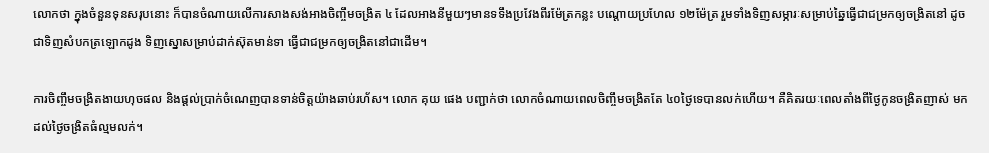លោកថា ក្នុងចំនួនទុនសរុបនោះ ក៏បានចំណាយលើការសាងសង់អាងចិញ្ចឹមចង្រិត ៤ ដែលអាងនីមួយៗមានទទឹងប្រវែងពីរម៉ែត្រកន្លះ បណ្ដោយប្រហែល ១២ម៉ែត្រ រួមទាំងទិញសម្ភារៈសម្រាប់ឆ្នៃធ្វើជាជម្រកឲ្យចង្រិតនៅ ដូចជាទិញសំបកត្រឡោកដូង ទិញស្នោសម្រាប់ដាក់ស៊ុតមាន់ទា ធ្វើជាជម្រកឲ្យចង្រិតនៅជាដើម។

ការចិញ្ចឹមចង្រិតងាយហុចផល និងផ្ដល់ប្រាក់ចំណេញបានទាន់ចិត្តយ៉ាងឆាប់រហ័ស។ លោក គុយ ផេង បញ្ជាក់ថា លោកចំណាយពេលចិញ្ចឹមចង្រិតតែ ៤០ថ្ងៃទេបានលក់ហើយ។ គឺគិតរយៈពេលតាំងពីថ្ងៃកូនចង្រិតញាស់ មកដល់ថ្ងៃចង្រិតធំល្មមលក់។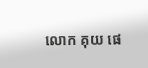លោក គុយ ផេ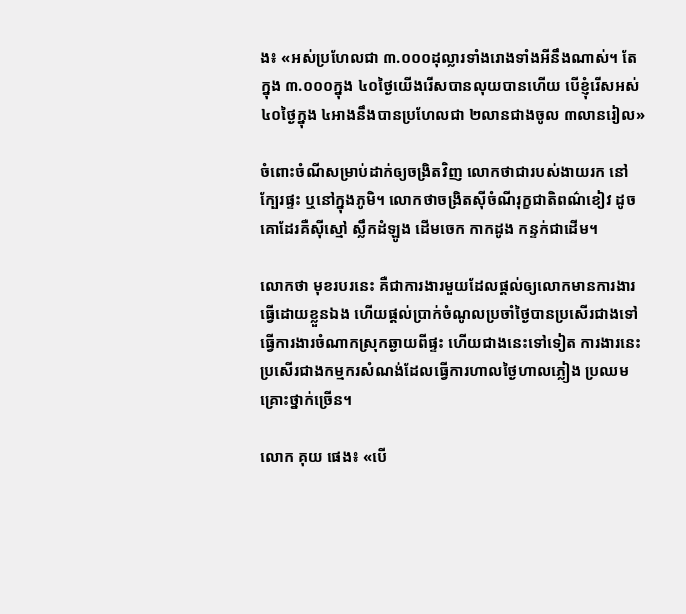ង៖ «អស់ប្រហែលជា ៣.០០០ដុល្លារទាំងរោងទាំងអីនឹងណាស់។ តែក្នុង ៣.០០០ក្នុង ៤០ថ្ងៃយើងរើសបានលុយបានហើយ បើខ្ញុំរើសអស់ ៤០ថ្ងៃក្នុង ៤អាងនឹងបានប្រហែលជា ២លានជាងចូល ៣លានរៀល»

ចំពោះចំណីសម្រាប់ដាក់ឲ្យចង្រិតវិញ លោកថាជារបស់ងាយរក នៅក្បែរផ្ទះ ឬនៅក្នុងភូមិ។ លោកថាចង្រិតស៊ីចំណីរុក្ខជាតិពណ៌ខៀវ ដូចគោដែរគឺស៊ីស្មៅ ស្លឹកដំឡូង ដើមចេក កាកដូង កន្ទក់ជាដើម។

លោកថា មុខរបរនេះ គឺជាការងារមួយដែលផ្ដល់ឲ្យលោកមានការងារធ្វើដោយខ្លួនឯង ហើយផ្ដល់ប្រាក់ចំណូលប្រចាំថ្ងៃបានប្រសើរជាងទៅធ្វើការងារចំណាកស្រុកឆ្ងាយពីផ្ទះ ហើយជាងនេះទៅទៀត ការងារនេះប្រសើរជាងកម្មករសំណង់ដែលធ្វើការហាលថ្ងៃហាលភ្លៀង ប្រឈមគ្រោះថ្នាក់ច្រើន។

លោក គុយ ផេង៖ «បើ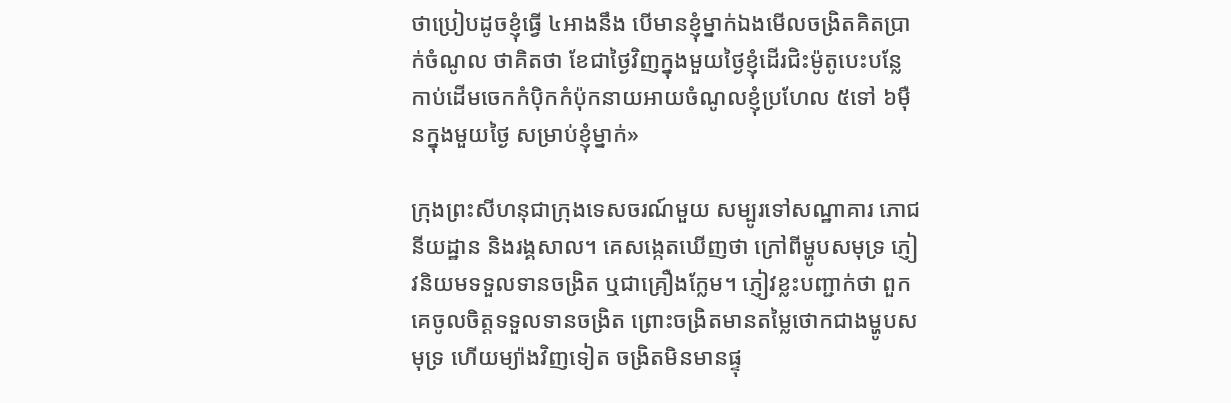ថាប្រៀបដូចខ្ញុំធ្វើ ៤អាងនឹង បើមានខ្ញុំម្នាក់ឯងមើលចង្រិតគិតប្រាក់ចំណូល ថាគិតថា ខែជាថ្ងៃវិញក្នុងមួយថ្ងៃខ្ញុំដើរជិះម៉ូតូបេះបន្លែកាប់ដើមចេកកំប៉ិកកំប៉ុកនាយអាយចំណូលខ្ញុំប្រហែល ៥ទៅ ៦ម៉ឺនក្នុងមួយថ្ងៃ សម្រាប់ខ្ញុំម្នាក់»

ក្រុងព្រះសីហនុជាក្រុងទេសចរណ៍មួយ សម្បូរទៅសណ្ឋាគារ ភោជនីយដ្ឋាន និងរង្គសាល។ គេសង្កេតឃើញថា ក្រៅពីម្ហូបសមុទ្រ ភ្ញៀវនិយមទទួលទានចង្រិត ឬជាគ្រឿងក្លែម។ ភ្ញៀវខ្លះបញ្ជាក់ថា ពួកគេចូលចិត្តទទួលទានចង្រិត ព្រោះចង្រិតមានតម្លៃថោកជាងម្ហូបសមុទ្រ ហើយម្យ៉ាងវិញទៀត ចង្រិតមិនមានផ្ទុ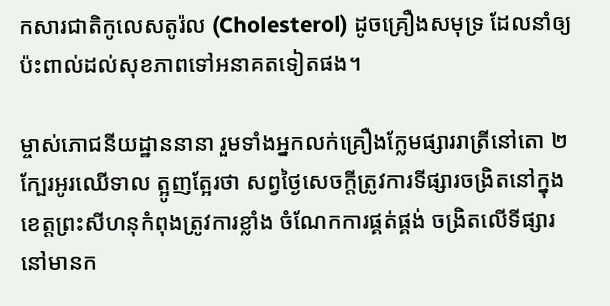កសារជាតិកូលេសតូរ៉ល (Cholesterol) ដូចគ្រឿងសមុទ្រ ដែលនាំឲ្យប៉ះពាល់ដល់សុខភាពទៅអនាគតទៀតផង។

ម្ចាស់ភោជនីយដ្ឋាននានា រួមទាំងអ្នកលក់គ្រឿងក្លែមផ្សាររាត្រីនៅតោ ២ក្បែរអូរឈើទាល ត្អូញត្អែរថា សព្វថ្ងៃសេចក្ដីត្រូវការទីផ្សារចង្រិតនៅក្នុងខេត្តព្រះសីហនុកំពុងត្រូវការខ្លាំង ចំណែកការផ្គត់ផ្គង់ ចង្រិតលើទីផ្សារនៅមានក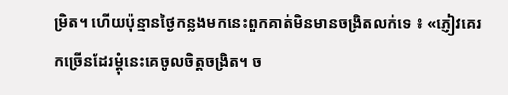ម្រិត។ ហើយប៉ុន្មានថ្ងៃកន្លងមកនេះពួកគាត់មិនមានចង្រិតលក់ទេ ៖ «ភ្ញៀវគេរកច្រើនដែរម្ដុំនេះគេចូលចិត្តចង្រិត។ ច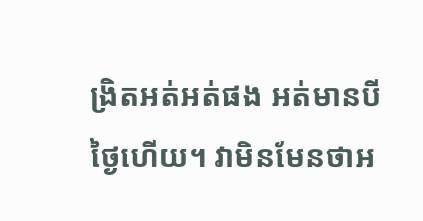ង្រិតអត់អត់ផង អត់មានបីថ្ងៃហើយ។ វាមិនមែនថាអ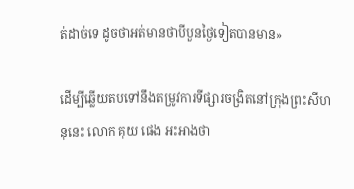ត់ដាច់ទេ ដូចថាអត់មានថាបីបួនថ្ងៃទៀតបានមាន»

ដើម្បីឆ្លើយតបទៅនឹងតម្រូវការទីផ្សារចង្រិតនៅក្រុងព្រះសីហនុនេះ លោក គុយ ផេង អះអាងថា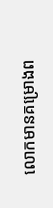លោកមានគម្រោងព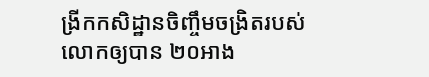ង្រីកកសិដ្ឋានចិញ្ចឹមចង្រិតរបស់លោកឲ្យបាន ២០អាង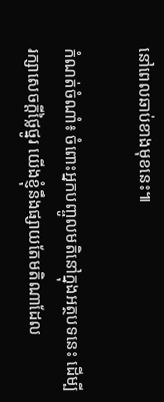នៅពេលឆាប់ខាងមុខនេះ៕

កំណត់ចំណាំ៖ ចំពោះអ្នកបញ្ចូលមតិនៅក្នុងអត្ថបទនេះ ដើម្បីរក្សាសេចក្ដីថ្លៃថ្នូរ យើងខ្ញុំនឹងផ្សាយតែមតិណាដែល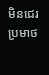មិនជេរប្រមាថ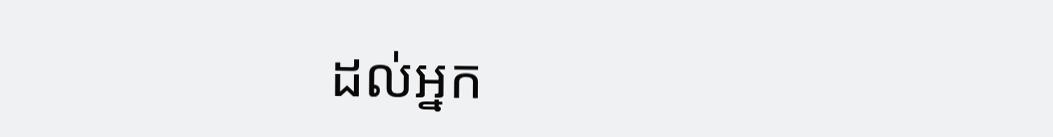ដល់អ្នក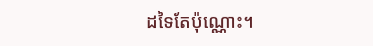ដទៃតែប៉ុណ្ណោះ។